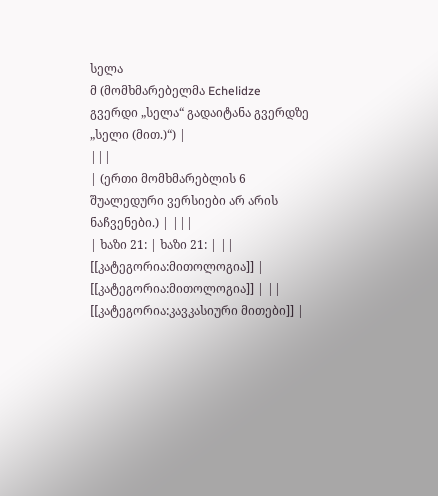სელა
მ (მომხმარებელმა Echelidze გვერდი „სელა“ გადაიტანა გვერდზე „სელი (მით.)“) |
|||
| (ერთი მომხმარებლის 6 შუალედური ვერსიები არ არის ნაჩვენები.) | |||
| ხაზი 21: | ხაზი 21: | ||
[[კატეგორია:მითოლოგია]] | [[კატეგორია:მითოლოგია]] | ||
[[კატეგორია:კავკასიური მითები]] |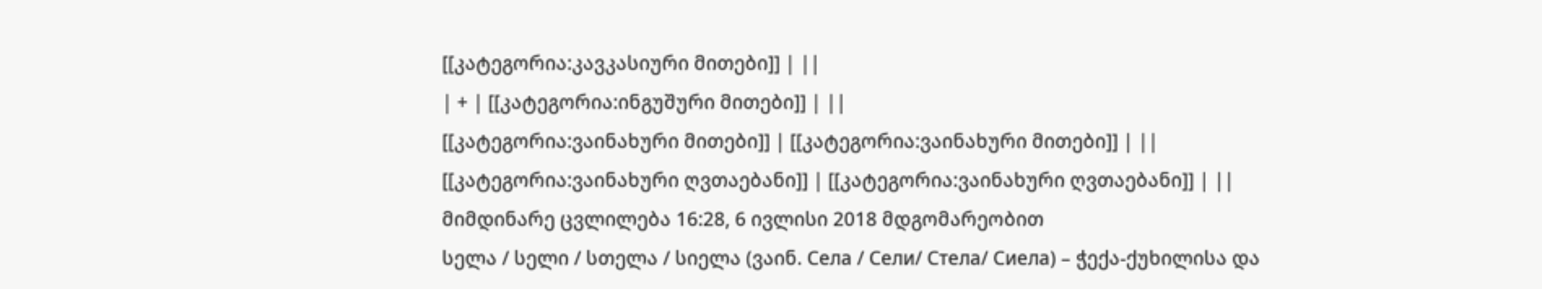[[კატეგორია:კავკასიური მითები]] | ||
| + | [[კატეგორია:ინგუშური მითები]] | ||
[[კატეგორია:ვაინახური მითები]] | [[კატეგორია:ვაინახური მითები]] | ||
[[კატეგორია:ვაინახური ღვთაებანი]] | [[კატეგორია:ვაინახური ღვთაებანი]] | ||
მიმდინარე ცვლილება 16:28, 6 ივლისი 2018 მდგომარეობით
სელა / სელი / სთელა / სიელა (ვაინ. Села / Сели/ Стела/ Сиела) – ჭექა-ქუხილისა და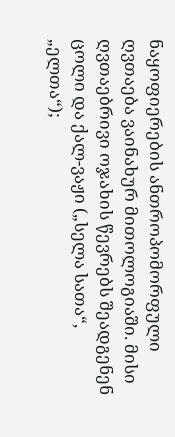ნაყოფიერების ანთროპომორფული ღვთაება ვაინახურ მითოლოგიაში. მისი ღვთაებრივი ოჯახის წევრებს შეადგენენ ცოლი და ქალ-ვაჟი („სელა სათა“, „ელთა“);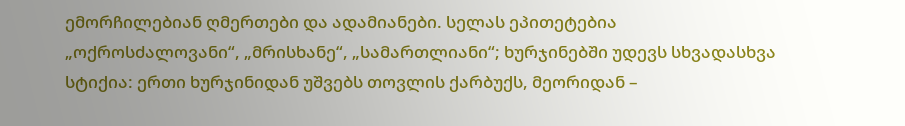ემორჩილებიან ღმერთები და ადამიანები. სელას ეპითეტებია „ოქროსძალოვანი“, „მრისხანე“, „სამართლიანი“; ხურჯინებში უდევს სხვადასხვა სტიქია: ერთი ხურჯინიდან უშვებს თოვლის ქარბუქს, მეორიდან –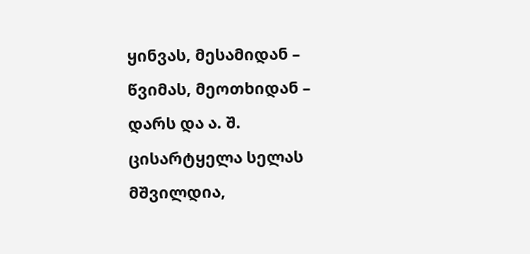ყინვას, მესამიდან – წვიმას, მეოთხიდან – დარს და ა. შ. ცისარტყელა სელას მშვილდია,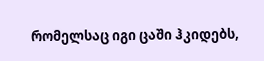რომელსაც იგი ცაში ჰკიდებს,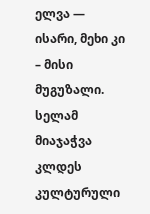ელვა — ისარი, მეხი კი – მისი მუგუზალი. სელამ მიაჯაჭვა კლდეს კულტურული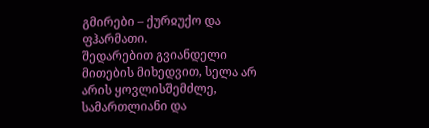გმირები – ქურჲუქო და ფჰარმათი.
შედარებით გვიანდელი მითების მიხედვით, სელა არ არის ყოვლისშემძლე, სამართლიანი და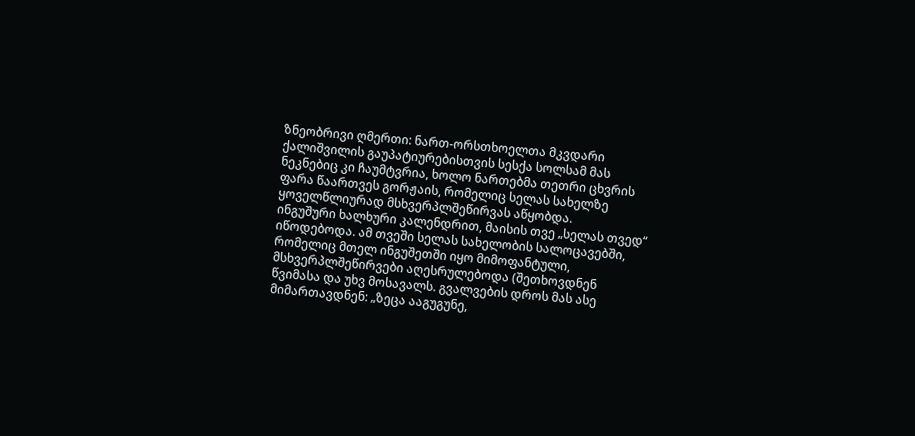ზნეობრივი ღმერთი: ნართ-ორსთხოელთა მკვდარი ქალიშვილის გაუპატიურებისთვის სესქა სოლსამ მას ნეკნებიც კი ჩაუმტვრია, ხოლო ნართებმა თეთრი ცხვრის ფარა წაართვეს გორჟაის, რომელიც სელას სახელზე ყოველწლიურად მსხვერპლშეწირვას აწყობდა.
ინგუშური ხალხური კალენდრით, მაისის თვე „სელას თვედ“ იწოდებოდა. ამ თვეში სელას სახელობის სალოცავებში, რომელიც მთელ ინგუშეთში იყო მიმოფანტული, მსხვერპლშეწირვები აღესრულებოდა (შეთხოვდნენ წვიმასა და უხვ მოსავალს. გვალვების დროს მას ასე მიმართავდნენ: „ზეცა ააგუგუნე,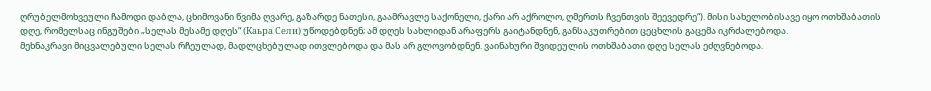ღრუბელმოხვეული ჩამოდი დაბლა, ცხიმოვანი წვიმა ღვარე, გაზარდე ნათესი, გაამრავლე საქონელი, ქარი არ აქროლო, ღმერთს ჩვენთვის შეევედრე“). მისი სახელობისავე იყო ოთხშაბათის დღე, რომელსაც ინგუშები „სელას მესამე დღეს“ (Каьра Сели) უწოდებდნენ; ამ დღეს სახლიდან არაფერს გაიტანდნენ, განსაკუთრებით ცეცხლის გაცემა იკრძალებოდა.
მეხნაკრავი მიცვალებული სელას რჩეულად, მადლცხებულად ითვლებოდა და მას არ გლოვობდნენ. ვაინახური შვიდეულის ოთხშაბათი დღე სელას ეძღვნებოდა.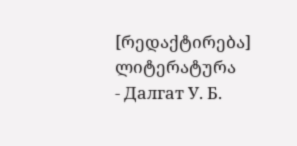[რედაქტირება] ლიტერატურა
- Далгат У. Б.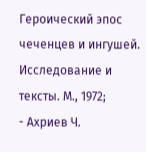Героический эпос чеченцев и ингушей. Исследование и тексты. М., 1972;
- Ахриев Ч.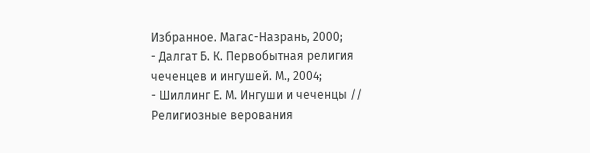Избранное. Магас-Назрань, 2000;
- Далгат Б. К. Первобытная религия чеченцев и ингушей. М., 2004;
- Шиллинг Е. М. Ингуши и чеченцы // Религиозные верования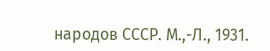народов СССР. М.,-Л., 1931.